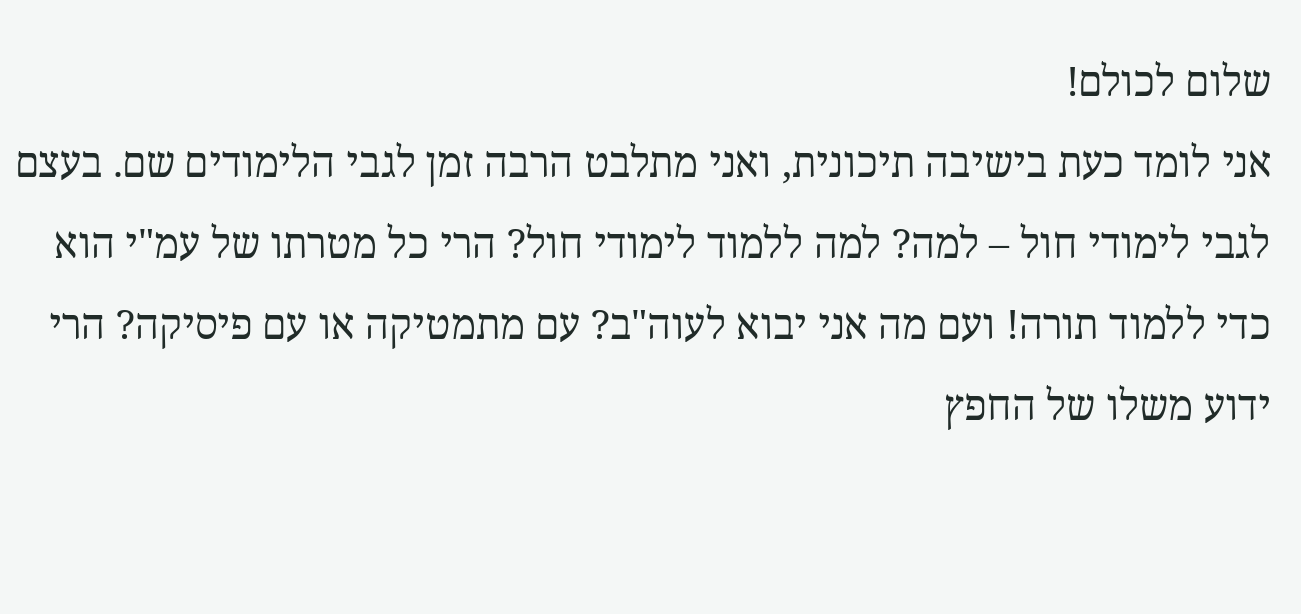שלום לכולם!
אני לומד כעת בישיבה תיכונית, ואני מתלבט הרבה זמן לגבי הלימודים שם. בעצם לגבי לימודי חול – למה? למה ללמוד לימודי חול? הרי כל מטרתו של עמ"י הוא כדי ללמוד תורה! ועם מה אני יבוא לעוה"ב? עם מתמטיקה או עם פיסיקה? הרי ידוע משלו של החפץ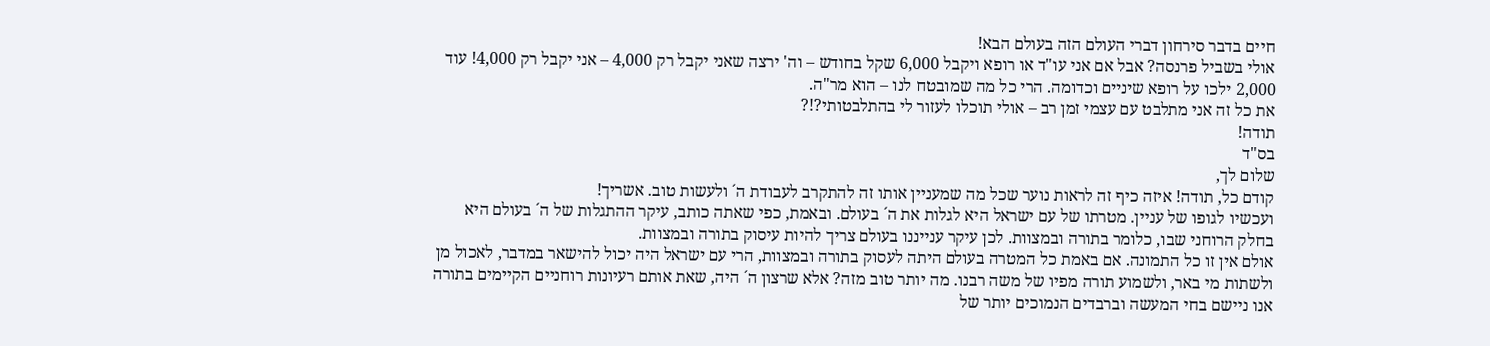חיים בדבר סירחון דברי העולם הזה בעולם הבא!
אולי בשביל פרנסה? אבל אם אני עו"ד או רופא ויקבל 6,000 שקל בחודש – וה' ירצה שאני יקבל רק 4,000 – אני יקבל רק 4,000! עוד 2,000 ילכו על רופא שיניים וכדומה. הרי כל מה שמובטח לנו – הוא מר"ה.
את כל זה אני מתלבט עם עצמי זמן רב – אולי תוכלו לעזור לי בהתלבטותי?!?
תודה!
בס"ד
שלום לך,
קודם כל, תודה! איזה כיף זה לראות נוער שכל מה שמעניין אותו זה להתקרב לעבודת ה´ ולעשות טוב. אשריך!
ועכשיו לגופו של עניין. מטרתו של עם ישראל היא לגלות את ה´ בעולם. ובאמת, כפי שאתה כותב, עיקר ההתגלות של ה´ בעולם היא בחלק הרוחני שבו, כלומר בתורה ובמצוות. לכן עיקר ענייננו בעולם צריך להיות עיסוק בתורה ובמצוות.
אולם אין זו כל התמונה. אם באמת כל המטרה בעולם היתה לעסוק בתורה ובמצוות, הרי עם ישראל היה יכול להישאר במדבר, לאכול מן ולשתות מי באר, ולשמוע תורה מפיו של משה רבנו. מה יותר טוב מזה? אלא שרצון ה´ היה, שאת אותם רעיונות רוחניים הקיימים בתורה אנו ניישם בחי המעשה וברבדים הנמוכים יותר של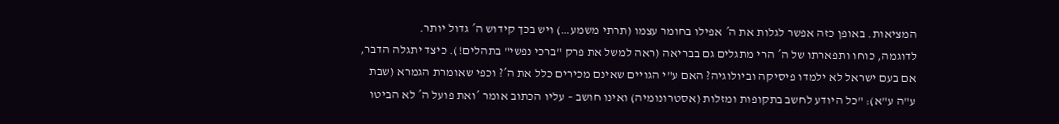המציאות. באופן כזה אפשר לגלות את ה´ אפילו בחומר עצמו (תרתי משמע…) ויש בכך קידוש ה´ גדול יותר.
לדוגמה, כוחו ותפארתו של ה´ הרי מתגלים גם בבריאה (ראה למשל את פרק "ברכי נפשי" בתהלים!). כיצד יתגלה הדבר, אם בעם ישראל לא ילמדו פיסיקה וביולוגיה? האם ע"י הגויים שאינם מכירים כלל את ה´? וכפי שאומרת הגמרא (שבת ע"ה ע"א): "כל היודע לחשב בתקופות ומזלות (אסטרונומיה) ואינו חושב – עליו הכתוב אומר ´ואת פועל ה´ לא הביטו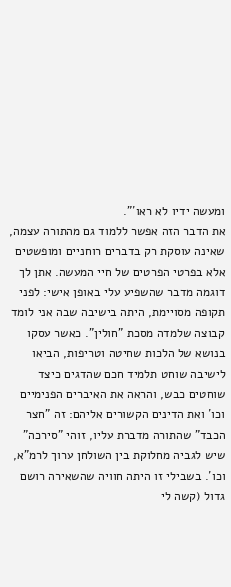ומעשה ידיו לא ראו´".
את הדבר הזה אפשר ללמוד גם מהתורה עצמה, שאינה עוסקת רק בדברים רוחניים ומופשטים אלא בפרטי הפרטים של חיי המעשה. אתן לך דוגמה מדבר שהשפיע עלי באופן אישי: לפני תקופה מסויימת, היתה בישיבה שבה אני לומד קבוצה שלמדה מסכת "חולין". כאשר עסקו בנושא של הלכות שחיטה וטריפות, הביאו לישיבה שוחט תלמיד חכם שהדגים כיצד שוחטים כבש, והראה את האיברים הפנימיים וכו´ ואת הדינים הקשורים אליהם: זה "חצר הכבד" שהתורה מדברת עליו, זוהי "סירכה" שיש לגביה מחלוקת בין השולחן ערוך לרמ"א, וכו´. בשבילי זו היתה חוויה שהשאירה רושם גדול (קשה לי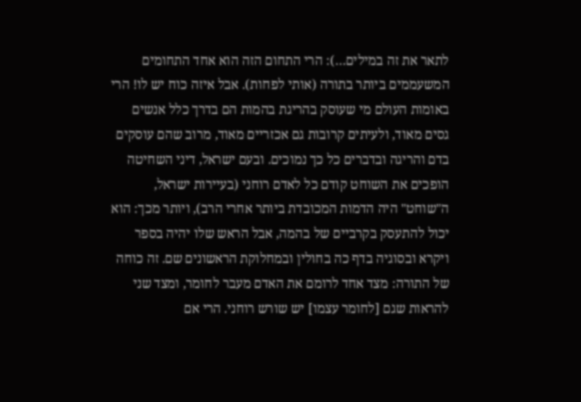לתאר את זה במילים…): הרי התחום הזה הוא אחד התחומים המשעממים ביותר בתורה (אותי לפחות). אבל איזה כוח יש לו! הרי באומות העולם מי שעוסק בהריגת בהמות הם בדרך כלל אנשים גסים מאוד, ולעיתים קרובות גם אכזריים מאוד, מרוב שהם עוסקים בדם והריגה ובדברים כל כך נמוכים. ובעם ישראל, דיני השחיטה הופכים את השוחט קודם כל לאדם רוחני (בעיירות ישראל, ה"שוחט" היה הדמות המכובדת ביותר אחרי הרב), ויותר מכך: הוא יכול להתעסק בקרביים של בהמה, אבל הראש שלו יהיה בספר ויקרא ובסוגיה בדף כה בחולין ובמחלוקת הראשונים שם. זה כוחה של התורה: מצד אחד לרומם את האדם מעבר לחומר, ומצד שני להראות שגם [לחומר עצמו] יש שורש רוחני. הרי אם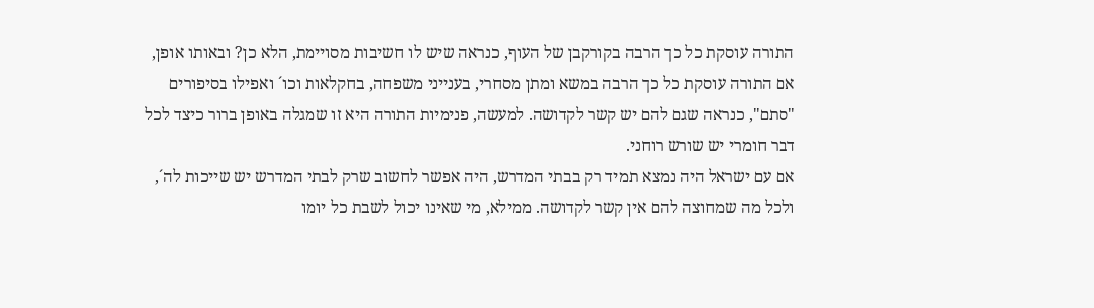התורה עוסקת כל כך הרבה בקורקבן של העוף, כנראה שיש לו חשיבות מסויימת, הלא כן? ובאותו אופן, אם התורה עוסקת כל כך הרבה במשא ומתן מסחרי, בענייני משפחה, בחקלאות וכו´ ואפילו בסיפורים "סתם", כנראה שגם להם יש קשר לקדושה. למעשה, פנימיות התורה היא זו שמגלה באופן ברור כיצד לכל דבר חומרי יש שורש רוחני.
אם עם ישראל היה נמצא תמיד רק בבתי המדרש, היה אפשר לחשוב שרק לבתי המדרש יש שייכות לה´, ולכל מה שמחוצה להם אין קשר לקדושה. ממילא, מי שאינו יכול לשבת כל יומו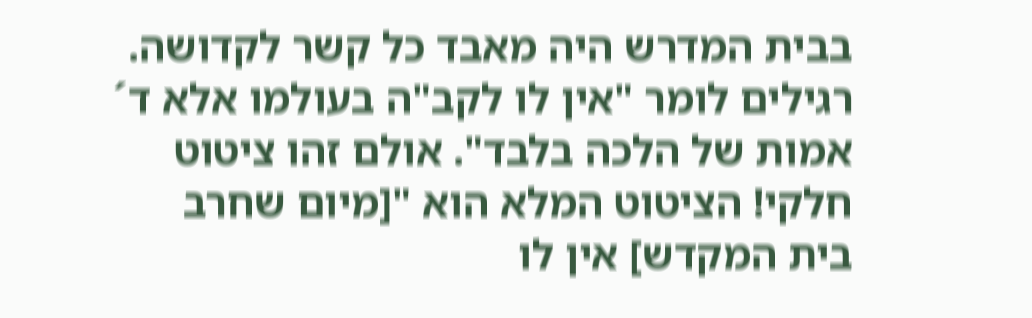בבית המדרש היה מאבד כל קשר לקדושה. רגילים לומר "אין לו לקב"ה בעולמו אלא ד´ אמות של הלכה בלבד". אולם זהו ציטוט חלקי! הציטוט המלא הוא "[מיום שחרב בית המקדש] אין לו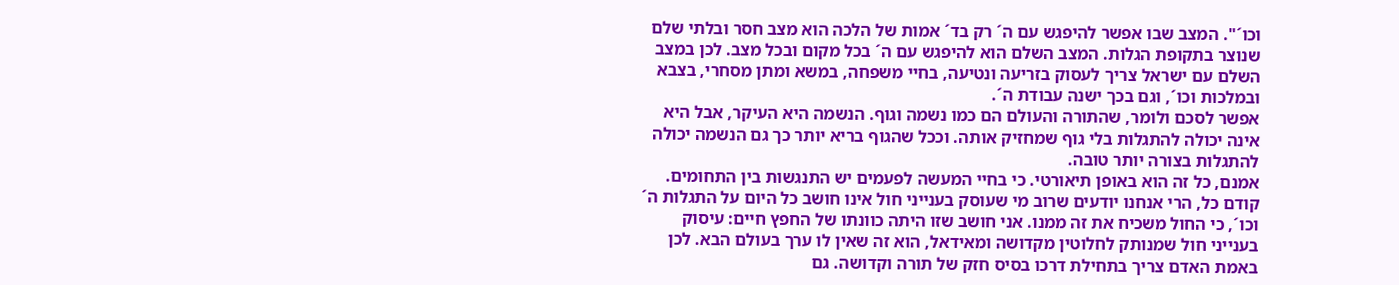וכו´". המצב שבו אפשר להיפגש עם ה´ רק בד´ אמות של הלכה הוא מצב חסר ובלתי שלם שנוצר בתקופת הגלות. המצב השלם הוא להיפגש עם ה´ בכל מקום ובכל מצב. לכן במצב השלם עם ישראל צריך לעסוק בזריעה ונטיעה, בחיי משפחה, במשא ומתן מסחרי, בצבא ובמלכות וכו´, וגם בכך ישנה עבודת ה´.
אפשר לסכם ולומר, שהתורה והעולם הם כמו נשמה וגוף. הנשמה היא העיקר, אבל היא אינה יכולה להתגלות בלי גוף שמחזיק אותה. וככל שהגוף בריא יותר כך גם הנשמה יכולה להתגלות בצורה יותר טובה.
אמנם, כל זה הוא באופן תיאורטי. כי בחיי המעשה לפעמים יש התנגשות בין התחומים. קודם כל, הרי אנחנו יודעים שרוב מי שעוסק בענייני חול אינו חושב כל היום על התגלות ה´ וכו´, כי החול משכיח את זה ממנו. אני חושב שזו היתה כוונתו של החפץ חיים: עיסוק בענייני חול שמנותק לחלוטין מקדושה ומאידאל, הוא זה שאין לו ערך בעולם הבא. לכן באמת האדם צריך בתחילת דרכו בסיס חזק של תורה וקדושה. גם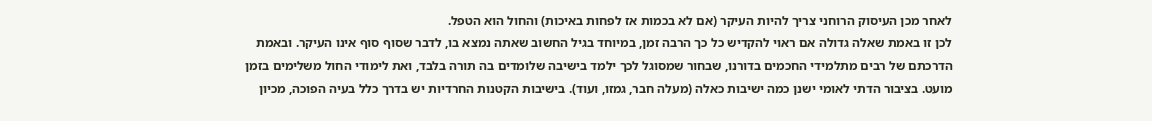לאחר מכן העיסוק הרוחני צריך להיות העיקר (אם לא בכמות אז לפחות באיכות) והחול הוא הטפל.
לכן זו באמת שאלה גדולה אם ראוי להקדיש כל כך הרבה זמן, במיוחד בגיל החשוב שאתה נמצא בו, לדבר שסוף סוף אינו העיקר. ובאמת הדרכתם של רבים מתלמידי החכמים בדורנו, שבחור שמסוגל לכך ילמד בישיבה שלומדים בה תורה בלבד, ואת לימודי החול משלימים בזמן מועט. בציבור הדתי לאומי ישנן כמה ישיבות כאלה (מעלה חבר, גמזו, ועוד). בישיבות הקטנות החרדיות יש בדרך כלל בעיה הפוכה, מכיון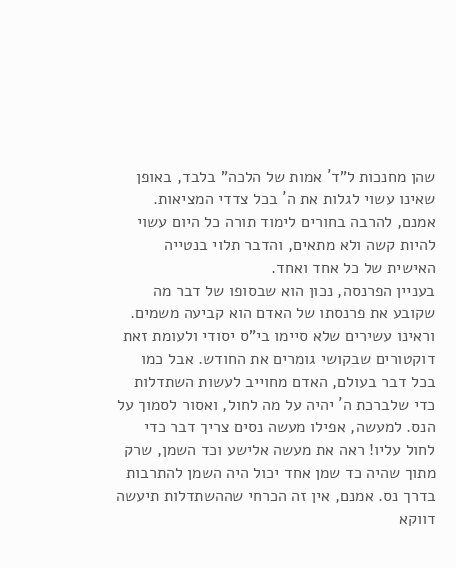שהן מחנכות ל"ד´ אמות של הלכה" בלבד, באופן שאינו עשוי לגלות את ה´ בכל צדדי המציאות. אמנם, להרבה בחורים לימוד תורה כל היום עשוי להיות קשה ולא מתאים, והדבר תלוי בנטייה האישית של כל אחד ואחד.
בעניין הפרנסה, נכון הוא שבסופו של דבר מה שקובע את פרנסתו של האדם הוא קביעה משמים. וראינו עשירים שלא סיימו בי"ס יסודי ולעומת זאת דוקטורים שבקושי גומרים את החודש. אבל כמו בכל דבר בעולם, האדם מחוייב לעשות השתדלות כדי שלברכת ה´ יהיה על מה לחול, ואסור לסמוך על הנס. למעשה, אפילו מעשה נסים צריך דבר כדי לחול עליו! ראה את מעשה אלישע וכד השמן, שרק מתוך שהיה כד שמן אחד יכול היה השמן להתרבות בדרך נס. אמנם, אין זה הכרחי שההשתדלות תיעשה דווקא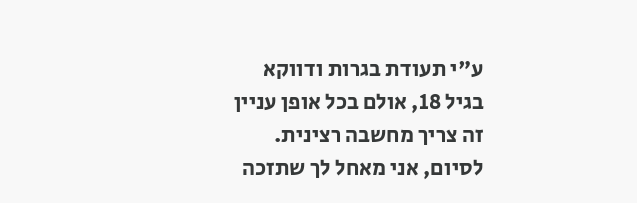ע"י תעודת בגרות ודווקא בגיל 18, אולם בכל אופן עניין זה צריך מחשבה רצינית.
לסיום, אני מאחל לך שתזכה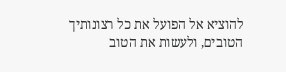להוציא אל הפועל את כל רצונותיך הטובים, ולעשות את הטוב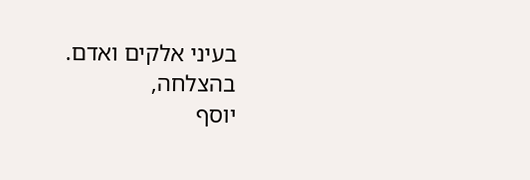בעיני אלקים ואדם.
בהצלחה,
יוסף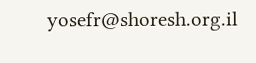yosefr@shoresh.org.il